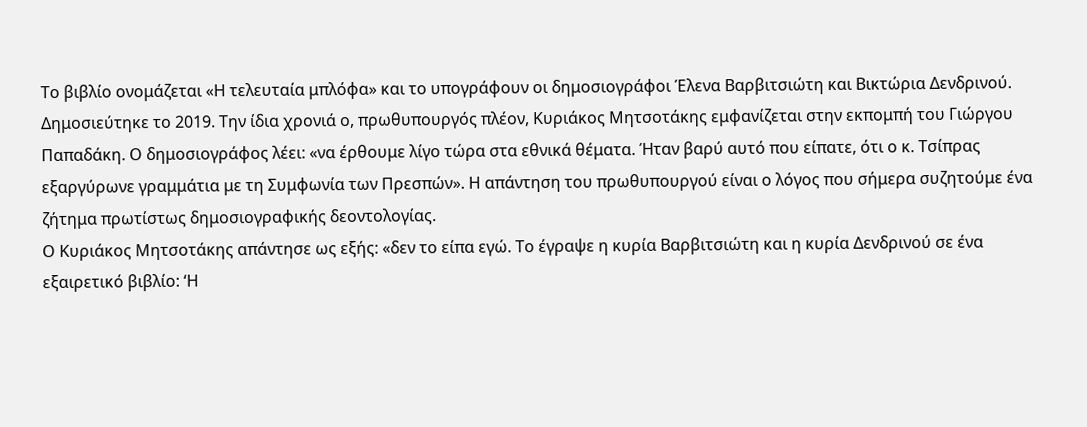Το βιβλίο ονομάζεται «Η τελευταία μπλόφα» και το υπογράφουν οι δημοσιογράφοι Έλενα Βαρβιτσιώτη και Βικτώρια Δενδρινού. Δημοσιεύτηκε το 2019. Την ίδια χρονιά ο, πρωθυπουργός πλέον, Κυριάκος Μητσοτάκης εμφανίζεται στην εκπομπή του Γιώργου Παπαδάκη. Ο δημοσιογράφος λέει: «να έρθουμε λίγο τώρα στα εθνικά θέματα. Ήταν βαρύ αυτό που είπατε, ότι ο κ. Τσίπρας εξαργύρωνε γραμμάτια με τη Συμφωνία των Πρεσπών». Η απάντηση του πρωθυπουργού είναι ο λόγος που σήμερα συζητούμε ένα ζήτημα πρωτίστως δημοσιογραφικής δεοντολογίας.
Ο Κυριάκος Μητσοτάκης απάντησε ως εξής: «δεν το είπα εγώ. Το έγραψε η κυρία Βαρβιτσιώτη και η κυρία Δενδρινού σε ένα εξαιρετικό βιβλίο: ‘Η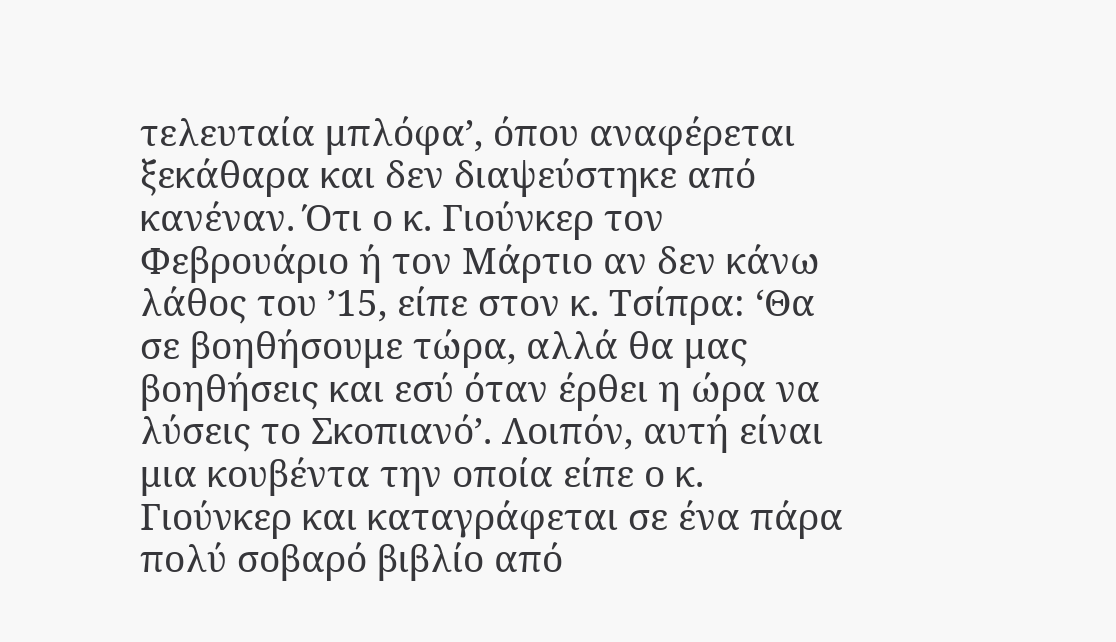τελευταία μπλόφα’, όπου αναφέρεται ξεκάθαρα και δεν διαψεύστηκε από κανέναν. Ότι ο κ. Γιούνκερ τον Φεβρουάριο ή τον Μάρτιο αν δεν κάνω λάθος του ’15, είπε στον κ. Τσίπρα: ‘Θα σε βοηθήσουμε τώρα, αλλά θα μας βοηθήσεις και εσύ όταν έρθει η ώρα να λύσεις το Σκοπιανό’. Λοιπόν, αυτή είναι μια κουβέντα την οποία είπε ο κ. Γιούνκερ και καταγράφεται σε ένα πάρα πολύ σοβαρό βιβλίο από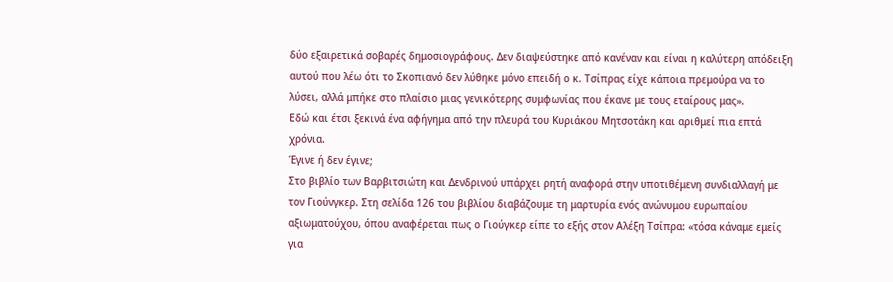δύο εξαιρετικά σοβαρές δημοσιογράφους. Δεν διαψεύστηκε από κανέναν και είναι η καλύτερη απόδειξη αυτού που λέω ότι το Σκοπιανό δεν λύθηκε μόνο επειδή ο κ. Τσίπρας είχε κάποια πρεμούρα να το λύσει, αλλά μπήκε στο πλαίσιο μιας γενικότερης συμφωνίας που έκανε με τους εταίρους μας».
Εδώ και έτσι ξεκινά ένα αφήγημα από την πλευρά του Κυριάκου Μητσοτάκη και αριθμεί πια επτά χρόνια.
Έγινε ή δεν έγινε;
Στο βιβλίο των Βαρβιτσιώτη και Δενδρινού υπάρχει ρητή αναφορά στην υποτιθέμενη συνδιαλλαγή με τον Γιούνγκερ. Στη σελίδα 126 του βιβλίου διαβάζουμε τη μαρτυρία ενός ανώνυμου ευρωπαίου αξιωματούχου, όπου αναφέρεται πως ο Γιούγκερ είπε το εξής στον Αλέξη Τσίπρα: «τόσα κάναμε εμείς για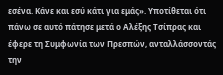εσένα. Κάνε και εσύ κάτι για εμάς». Υποτίθεται ότι πάνω σε αυτό πάτησε μετά ο Αλέξης Τσίπρας και έφερε τη Συμφωνία των Πρεσπών, ανταλλάσσοντάς την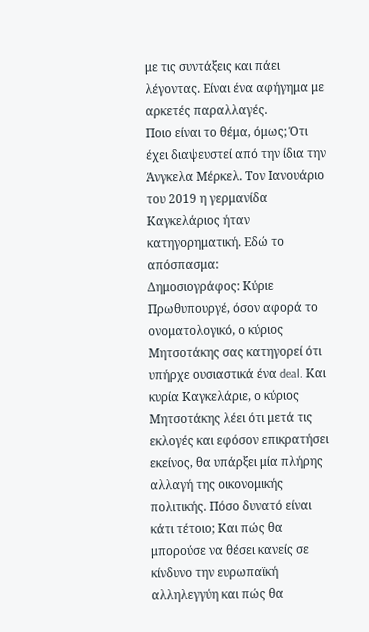με τις συντάξεις και πάει λέγοντας. Είναι ένα αφήγημα με αρκετές παραλλαγές.
Ποιο είναι το θέμα, όμως; Ότι έχει διαψευστεί από την ίδια την Άνγκελα Μέρκελ. Τον Ιανουάριο του 2019 η γερμανίδα Καγκελάριος ήταν κατηγορηματική. Εδώ το απόσπασμα:
Δημοσιογράφος: Κύριε Πρωθυπουργέ, όσον αφορά το ονοματολογικό, ο κύριος Μητσοτάκης σας κατηγορεί ότι υπήρχε ουσιαστικά ένα deal. Και κυρία Καγκελάριε, ο κύριος Μητσοτάκης λέει ότι μετά τις εκλογές και εφόσον επικρατήσει εκείνος, θα υπάρξει μία πλήρης αλλαγή της οικονομικής πολιτικής. Πόσο δυνατό είναι κάτι τέτοιο; Και πώς θα μπορούσε να θέσει κανείς σε κίνδυνο την ευρωπαϊκή αλληλεγγύη και πώς θα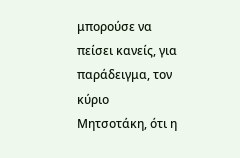μπορούσε να πείσει κανείς, για παράδειγμα, τον κύριο Μητσοτάκη, ότι η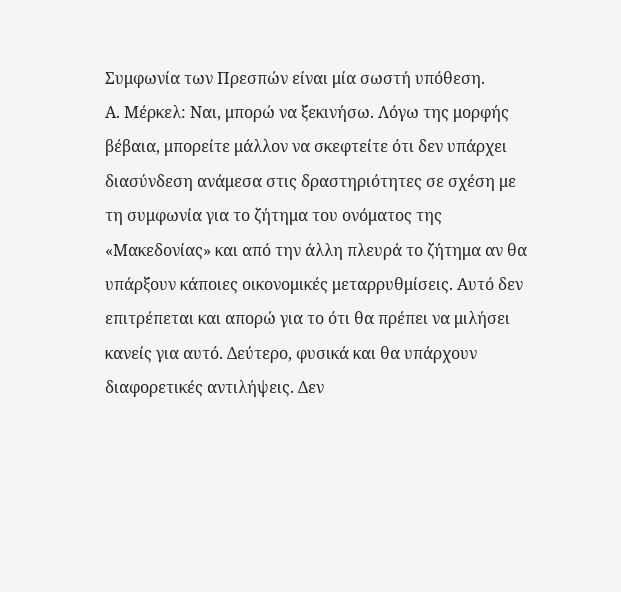Συμφωνία των Πρεσπών είναι μία σωστή υπόθεση.
Α. Μέρκελ: Ναι, μπορώ να ξεκινήσω. Λόγω της μορφής βέβαια, μπορείτε μάλλον να σκεφτείτε ότι δεν υπάρχει διασύνδεση ανάμεσα στις δραστηριότητες σε σχέση με τη συμφωνία για το ζήτημα του ονόματος της «Μακεδονίας» και από την άλλη πλευρά το ζήτημα αν θα υπάρξουν κάποιες οικονομικές μεταρρυθμίσεις. Αυτό δεν επιτρέπεται και απορώ για το ότι θα πρέπει να μιλήσει κανείς για αυτό. Δεύτερο, φυσικά και θα υπάρχουν διαφορετικές αντιλήψεις. Δεν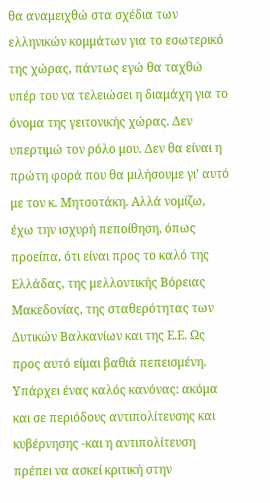θα αναμειχθώ στα σχέδια των ελληνικών κομμάτων για το εσωτερικό της χώρας, πάντως εγώ θα ταχθώ υπέρ του να τελειώσει η διαμάχη για το όνομα της γειτονικής χώρας. Δεν υπερτιμώ τον ρόλο μου. Δεν θα είναι η πρώτη φορά που θα μιλήσουμε γι’ αυτό με τον κ. Μητσοτάκη. Αλλά νομίζω, έχω την ισχυρή πεποίθηση, όπως προείπα, ότι είναι προς το καλό της Ελλάδας, της μελλοντικής Βόρειας Μακεδονίας, της σταθερότητας των Δυτικών Βαλκανίων και της Ε.Ε. Ως προς αυτό είμαι βαθιά πεπεισμένη. Υπάρχει ένας καλός κανόνας: ακόμα και σε περιόδους αντιπολίτευσης και κυβέρνησης -και η αντιπολίτευση πρέπει να ασκεί κριτική στην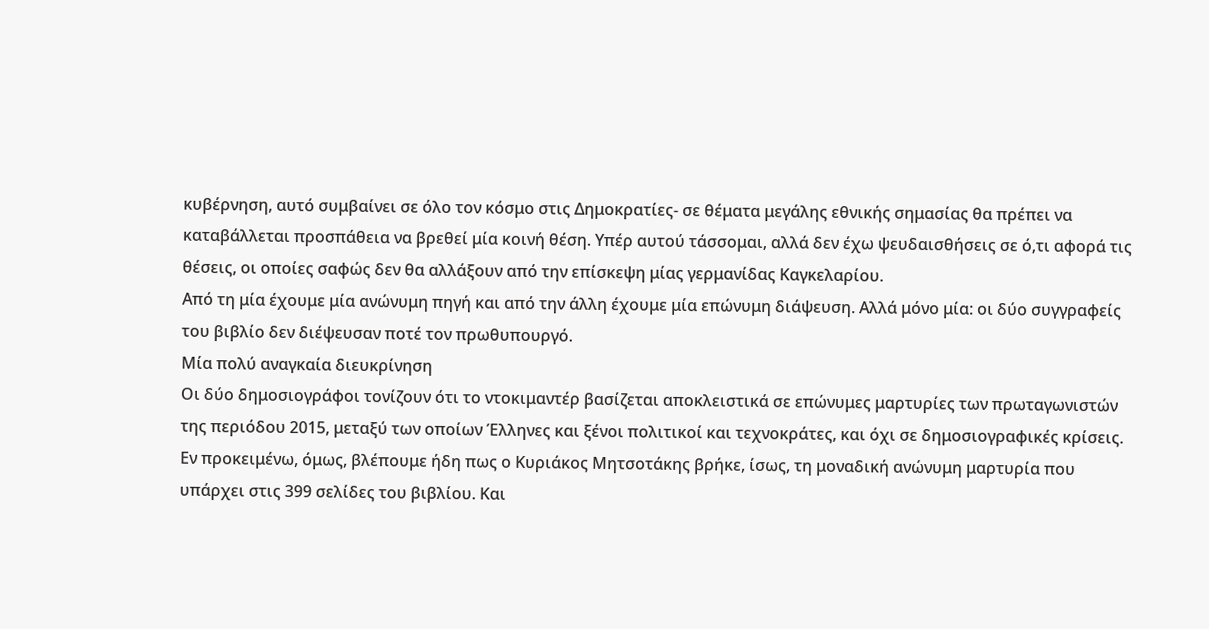κυβέρνηση, αυτό συμβαίνει σε όλο τον κόσμο στις Δημοκρατίες- σε θέματα μεγάλης εθνικής σημασίας θα πρέπει να καταβάλλεται προσπάθεια να βρεθεί μία κοινή θέση. Υπέρ αυτού τάσσομαι, αλλά δεν έχω ψευδαισθήσεις σε ό,τι αφορά τις θέσεις, οι οποίες σαφώς δεν θα αλλάξουν από την επίσκεψη μίας γερμανίδας Καγκελαρίου.
Από τη μία έχουμε μία ανώνυμη πηγή και από την άλλη έχουμε μία επώνυμη διάψευση. Αλλά μόνο μία: οι δύο συγγραφείς του βιβλίο δεν διέψευσαν ποτέ τον πρωθυπουργό.
Μία πολύ αναγκαία διευκρίνηση
Οι δύο δημοσιογράφοι τονίζουν ότι το ντοκιμαντέρ βασίζεται αποκλειστικά σε επώνυμες μαρτυρίες των πρωταγωνιστών της περιόδου 2015, μεταξύ των οποίων Έλληνες και ξένοι πολιτικοί και τεχνοκράτες, και όχι σε δημοσιογραφικές κρίσεις. Εν προκειμένω, όμως, βλέπουμε ήδη πως ο Κυριάκος Μητσοτάκης βρήκε, ίσως, τη μοναδική ανώνυμη μαρτυρία που υπάρχει στις 399 σελίδες του βιβλίου. Και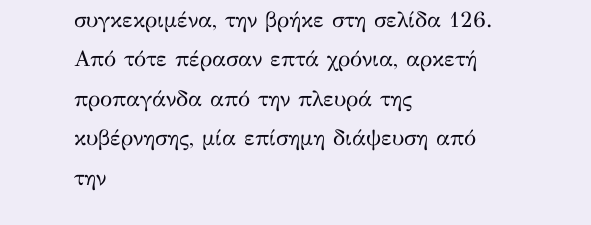συγκεκριμένα, την βρήκε στη σελίδα 126.
Από τότε πέρασαν επτά χρόνια, αρκετή προπαγάνδα από την πλευρά της κυβέρνησης, μία επίσημη διάψευση από την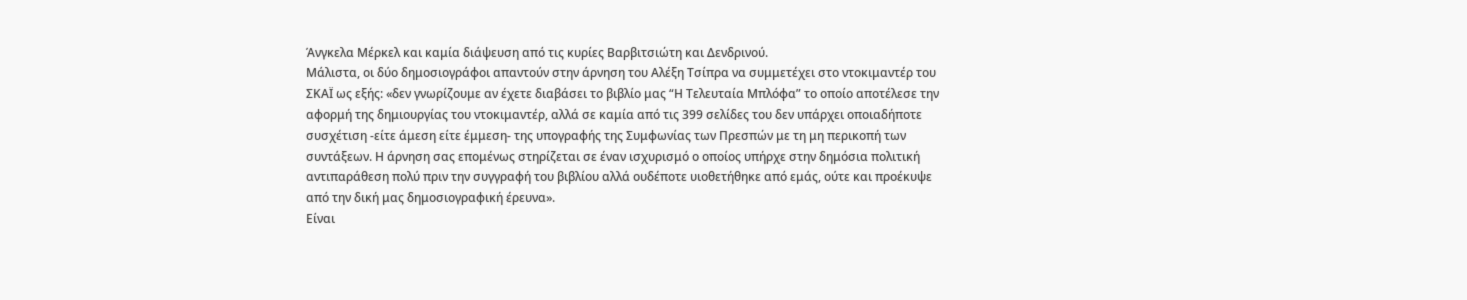Άνγκελα Μέρκελ και καμία διάψευση από τις κυρίες Βαρβιτσιώτη και Δενδρινού.
Μάλιστα, οι δύο δημοσιογράφοι απαντούν στην άρνηση του Αλέξη Τσίπρα να συμμετέχει στο ντοκιμαντέρ του ΣΚΑΪ ως εξής: «δεν γνωρίζουμε αν έχετε διαβάσει το βιβλίο μας “Η Τελευταία Μπλόφα” το οποίο αποτέλεσε την αφορμή της δημιουργίας του ντοκιμαντέρ, αλλά σε καμία από τις 399 σελίδες του δεν υπάρχει οποιαδήποτε συσχέτιση -είτε άμεση είτε έμμεση- της υπογραφής της Συμφωνίας των Πρεσπών με τη μη περικοπή των συντάξεων. Η άρνηση σας επομένως στηρίζεται σε έναν ισχυρισμό ο οποίος υπήρχε στην δημόσια πολιτική αντιπαράθεση πολύ πριν την συγγραφή του βιβλίου αλλά ουδέποτε υιοθετήθηκε από εμάς, ούτε και προέκυψε από την δική μας δημοσιογραφική έρευνα».
Είναι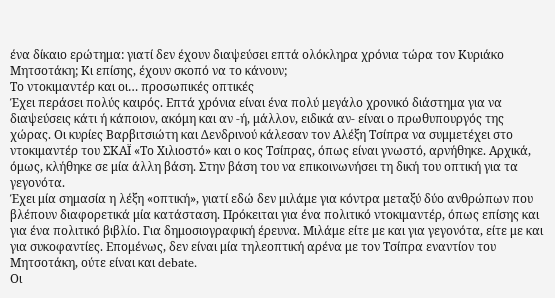ένα δίκαιο ερώτημα: γιατί δεν έχουν διαψεύσει επτά ολόκληρα χρόνια τώρα τον Κυριάκο Μητσοτάκη; Κι επίσης, έχουν σκοπό να το κάνουν;
Το ντοκιμαντέρ και οι… προσωπικές οπτικές
Έχει περάσει πολύς καιρός. Επτά χρόνια είναι ένα πολύ μεγάλο χρονικό διάστημα για να διαψεύσεις κάτι ή κάποιον, ακόμη και αν -ή, μάλλον, ειδικά αν- είναι ο πρωθυπουργός της χώρας. Οι κυρίες Βαρβιτσιώτη και Δενδρινού κάλεσαν τον Αλέξη Τσίπρα να συμμετέχει στο ντοκιμαντέρ του ΣΚΑΪ «Το Χιλιοστό» και ο κος Τσίπρας, όπως είναι γνωστό, αρνήθηκε. Αρχικά, όμως, κλήθηκε σε μία άλλη βάση. Στην βάση του να επικοινωνήσει τη δική του οπτική για τα γεγονότα.
Έχει μία σημασία η λέξη «οπτική», γιατί εδώ δεν μιλάμε για κόντρα μεταξύ δύο ανθρώπων που βλέπουν διαφορετικά μία κατάσταση. Πρόκειται για ένα πολιτικό ντοκιμαντέρ, όπως επίσης και για ένα πολιτικό βιβλίο. Για δημοσιογραφική έρευνα. Μιλάμε είτε με και για γεγονότα, είτε με και για συκοφαντίες. Επομένως, δεν είναι μία τηλεοπτική αρένα με τον Τσίπρα εναντίον του Μητσοτάκη, ούτε είναι και debate.
Οι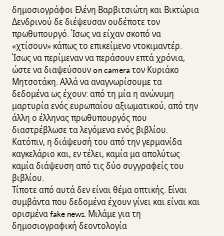δημοσιογράφοι Ελένη Βαρβιτσιώτη και Βικτώρια Δενδρινού δε διέψευσαν ουδέποτε τον πρωθυπουργό. Ίσως να είχαν σκοπό να «χτίσουν» κάπως το επικείμενο ντοκιμαντέρ. Ίσως να περίμεναν να περάσουν επτά χρόνια, ώστε να διαψεύσουν on camera τον Κυριάκο Μητσοτάκη. Αλλά να αναγνωρίσουμε τα δεδομένα ως έχουν: από τη μία η ανώνυμη μαρτυρία ενός ευρωπαίου αξιωματικού, από την άλλη ο έλληνας πρωθυπουργός που διαστρέβλωσε τα λεγόμενα ενός βιβλίου. Κατόπιν, η διάψευσή του από την γερμανίδα καγκελάριο και, εν τέλει, καμία μα απολύτως καμία διάψευση από τις δύο συγγραφείς του βιβλίου.
Τίποτε από αυτά δεν είναι θέμα οπτικής. Είναι συμβάντα που δεδομένα έχουν γίνει και είναι και ορισμένα fake news. Μιλάμε για τη δημοσιογραφική δεοντολογία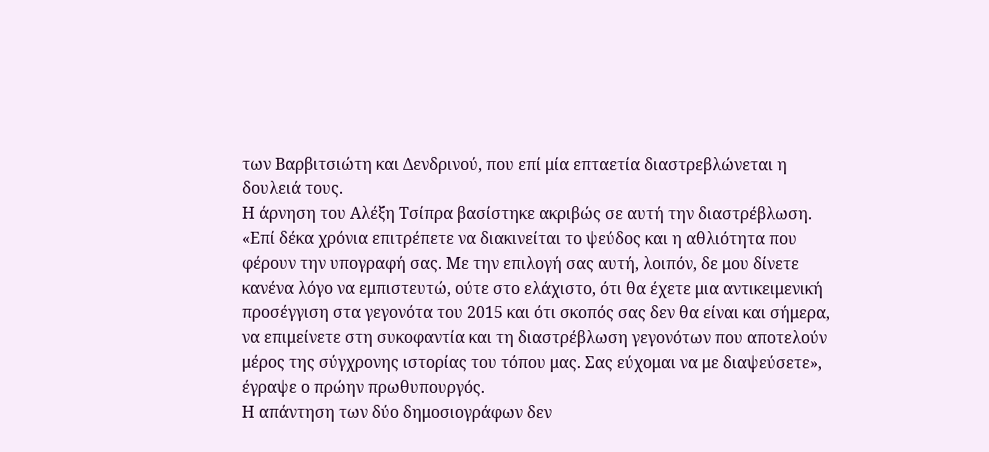των Βαρβιτσιώτη και Δενδρινού, που επί μία επταετία διαστρεβλώνεται η δουλειά τους.
Η άρνηση του Αλέξη Τσίπρα βασίστηκε ακριβώς σε αυτή την διαστρέβλωση. «Επί δέκα χρόνια επιτρέπετε να διακινείται το ψεύδος και η αθλιότητα που φέρουν την υπογραφή σας. Με την επιλογή σας αυτή, λοιπόν, δε μου δίνετε κανένα λόγο να εμπιστευτώ, ούτε στο ελάχιστο, ότι θα έχετε μια αντικειμενική προσέγγιση στα γεγονότα του 2015 και ότι σκοπός σας δεν θα είναι και σήμερα, να επιμείνετε στη συκοφαντία και τη διαστρέβλωση γεγονότων που αποτελούν μέρος της σύγχρονης ιστορίας του τόπου μας. Σας εύχομαι να με διαψεύσετε», έγραψε ο πρώην πρωθυπουργός.
Η απάντηση των δύο δημοσιογράφων δεν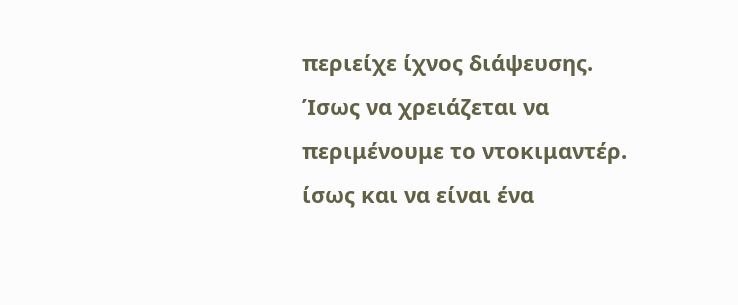περιείχε ίχνος διάψευσης. Ίσως να χρειάζεται να περιμένουμε το ντοκιμαντέρ. ίσως και να είναι ένα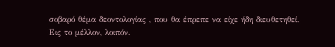σοβαρό θέμα δεοντολογίας , που θα έπρεπε να είχε ήδη διευθετηθεί.
Εις το μέλλον, λοιπόν.